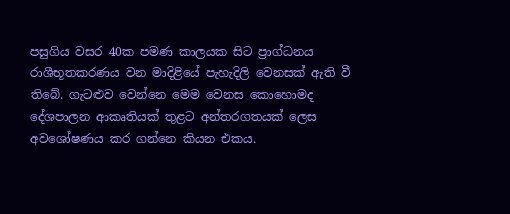පසුගිය වසර 40ක පමණ කාලයක සිට ප්‍රාග්ධනය රාශීභූතකරණය වන මාදිළියේ පැහැදිලි වෙනසක් ඇති වී තිබේ. ගැටළුව වෙන්නෙ මෙම වෙනස කොහොමද දේශපාලන ආකෘතියක් තුළට අන්තරගතයක් ලෙස අවශෝෂණය කර ගන්නෙ කියන එකය.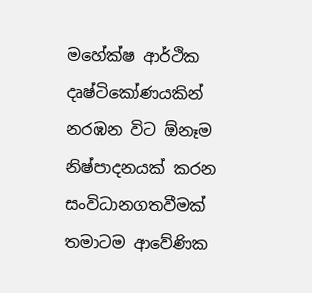මහේක්ෂ ආර්ථික දෘෂ්ටිකෝණයකින් නරඹන විට ඕනෑම නිෂ්පාදනයක් කරන සංවිධානගතවීමක් තමාටම ආවේණික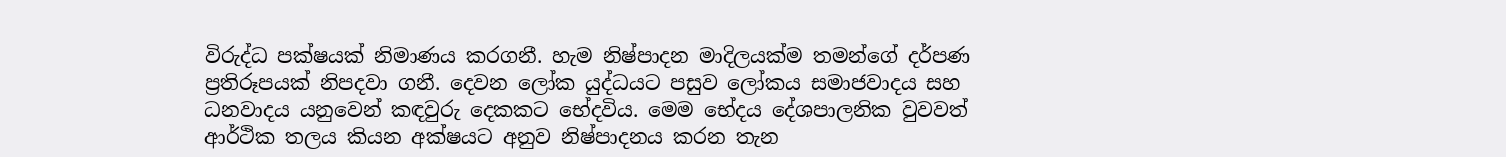විරුද්ධ පක්ෂයක් නිමාණය කරගනී. හැම නිෂ්පාදන මාදිලයක්ම තමන්ගේ දර්පණ ප්‍රතිරූපයක් නිපදවා ගනී. දෙවන ලෝක යුද්ධයට පසුව ලෝකය සමාජවාදය සහ ධනවාදය යනුවෙන් කඳවුරු දෙකකට භේදවිය. මෙම භේදය දේශපාලනික වුවවත් ආර්ථික තලය කියන අක්ෂයට අනුව නිෂ්පාදනය කරන තැන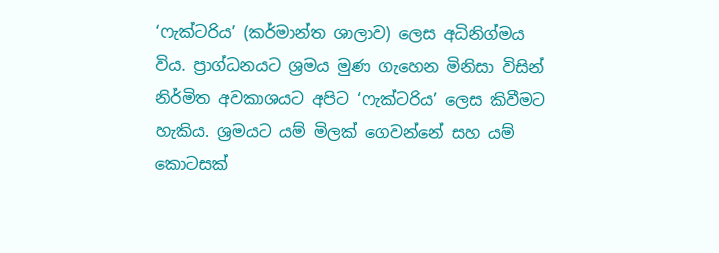‘ෆැක්ටරිය’ (කර්මාන්ත ශාලාව) ලෙස අධිනිග්මය විය. ප්‍රාග්ධනයට ශ්‍රමය මුණ ගැහෙන මිනිසා විසින් නිර්මිත අවකාශයට අපිට ‘ෆැක්ටරිය’ ලෙස කිවීමට හැකිය. ශ්‍රමයට යම් මිලක් ගෙවන්නේ සහ යම් කොටසක්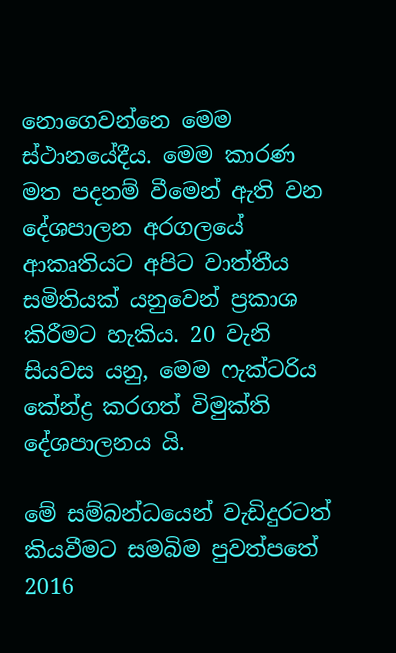නොගෙවන්නෙ මෙම ස්ථානයේදීය. මෙම කාරණ මත පදනම් වීමෙන් ඇති වන දේශපාලන අරගලයේ ආකෘතියට අපිට වාත්තීය සමිතියක් යනුවෙන් ප්‍රකාශ කිරීමට හැකිය. 20 වැනි සියවස යනු, මෙම ෆැක්ටරිය කේන්ද්‍ර කරගත් විමුක්ති දේශපාලනය යි.

මේ සම්බන්ධයෙන් වැඩිදුරටත් කියවීමට සමබිම පුවත්පතේ 2016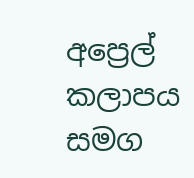අප්‍රෙල් කලාපය සමග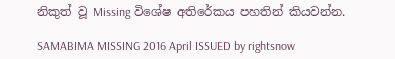නිකුත් වූ Missing විශේෂ අතිරේකය පහතින් කියවන්න.

SAMABIMA MISSING 2016 April ISSUED by rightsnow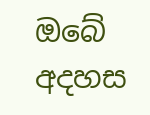ඔබේ අදහස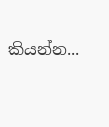කියන්න...